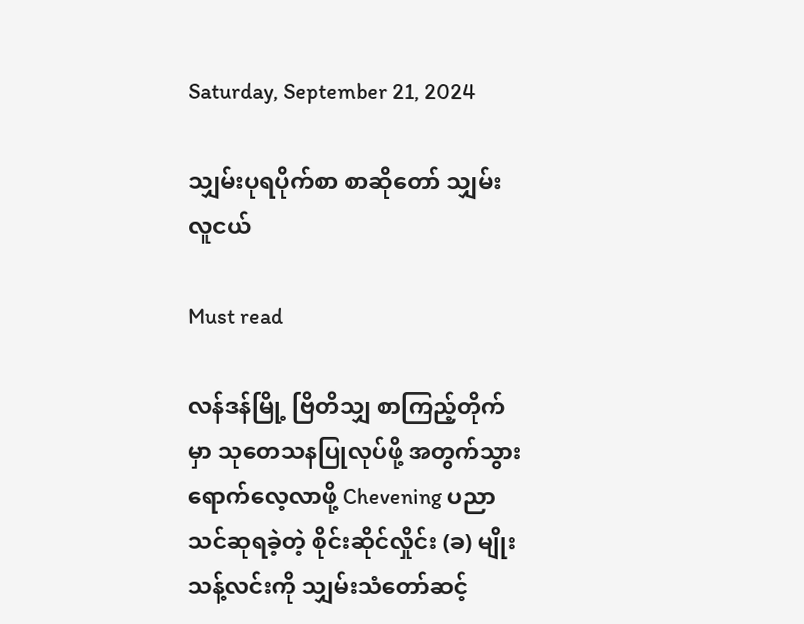Saturday, September 21, 2024

သျှမ်းပုရပိုက်စာ စာဆိုတော် သျှမ်းလူငယ်

Must read

လန်ဒန်မြို့ ဗြိတိသျှ စာကြည့်တိုက်မှာ သုတေသနပြုလုပ်ဖို့ အတွက်သွားရောက်လေ့လာဖို့ Chevening ပညာသင်ဆုရခဲ့တဲ့ စိုင်းဆိုင်လှိုင်း (ခ) မျိုးသန့်လင်းကို သျှမ်းသံတော်ဆင့်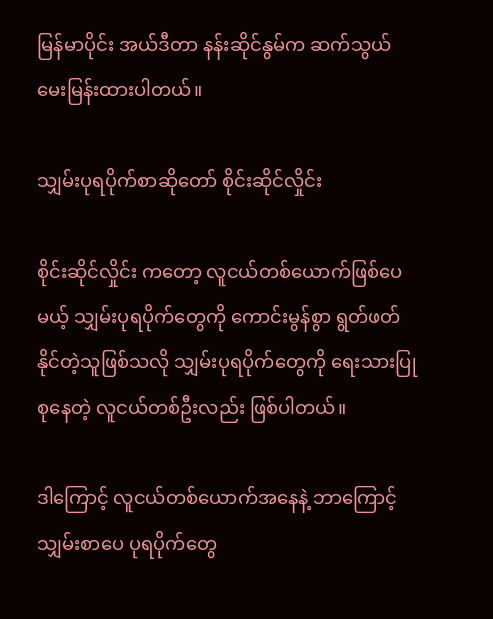မြန်မာပိုင်း အယ်ဒီတာ နန်းဆိုင်နွမ်က ဆက်သွယ်မေးမြန်းထားပါတယ်။

သျှမ်းပုရပိုက်စာဆိုတော် စိုင်းဆိုင်လှိုင်း

စိုင်းဆိုင်လှိုင်း ကတော့ လူငယ်တစ်ယောက်ဖြစ်ပေမယ့် သျှမ်းပုရပိုက်တွေကို ကောင်းမွန်စွာ ရွတ်ဖတ်နိုင်တဲ့သူဖြစ်သလို သျှမ်းပုရပိုက်တွေကို ရေးသားပြုစုနေတဲ့ လူငယ်တစ်ဦးလည်း ဖြစ်ပါတယ်။

ဒါကြောင့် လူငယ်တစ်ယောက်အနေနဲ့ ဘာကြောင့် သျှမ်းစာပေ ပုရပိုက်တွေ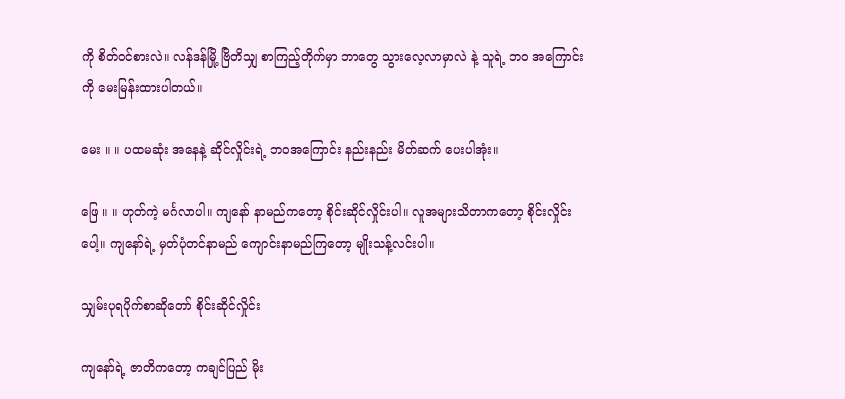ကို စိတ်ဝင်စားလဲ။ လန်ဒန်မြို့ ဗြိတိသျှ စာကြည့်တိုက်မှာ ဘာတွေ သွားလေ့လာမှာလဲ နဲ့ သူရဲ့ ဘဝ အကြောင်းကို မေးမြန်းထားပါတယ်။

မေး ။ ။ ပထမဆုံး အနေနဲ့ ဆိုင်လှိုင်းရဲ့ ဘဝအကြောင်း နည်းနည်း မိတ်ဆက် ပေးပါအုံး။

ဖြေ ။ ။ ဟုတ်ကဲ့ မင်္ဂလာပါ။ ကျနော် နာမည်ကတော့ စိုင်းဆိုင်လှိုင်းပါ။ လူအများသိတာကတော့ စိုင်းလှိုင်းပေါ့။ ကျနော်ရဲ့ မှတ်ပုံတင်နာမည် ကျောင်းနာမည်ကြတော့ မျိုးသန့်လင်းပါ။

သျှမ်းပုရပိုက်စာဆိုတော် စိုင်းဆိုင်လှိုင်း

ကျနော်ရဲ့ ဇာတိကတော့ ကချင်ပြည် မိုး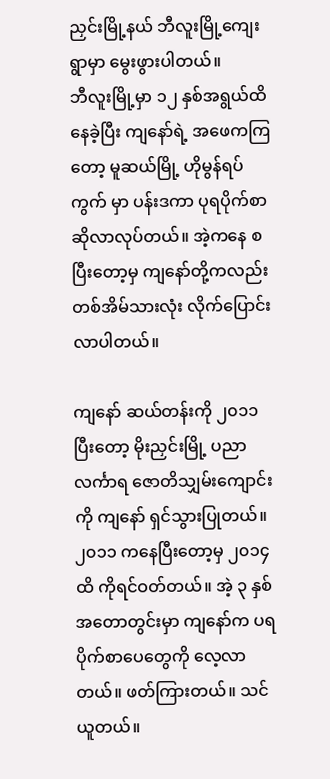ညှင်းမြို့နယ် ဘီလူးမြို့ကျေးရွာမှာ မွေးဖွားပါတယ်။
ဘီလူးမြို့မှာ ၁၂ နှစ်အရွယ်ထိနေခဲ့ပြီး ကျနော်ရဲ့ အဖေကကြတော့ မူဆယ်မြို့ ဟိုမွန်ရပ်ကွက် မှာ ပန်းဒကာ ပုရပိုက်စာဆိုလာလုပ်တယ်။ အဲ့ကနေ စပြီးတော့မှ ကျနော်တို့ကလည်း တစ်အိမ်သားလုံး လိုက်ပြောင်းလာပါတယ်။

ကျနော် ဆယ်တန်းကို ၂၀၁၁ ပြီးတော့ မိုးညှင်းမြို့ ပညာလင်္ကာရ ဇောတိသျှမ်းကျောင်းကို ကျနော် ရှင်သွားပြုတယ်။ ၂၀၁၁ ကနေပြီးတော့မှ ၂၀၁၄ ထိ ကိုရင်ဝတ်တယ်။ အဲ့ ၃ နှစ် အတောတွင်းမှာ ကျနော်က ပရပိုက်စာပေတွေကို လေ့လာတယ်။ ဖတ်ကြားတယ်။ သင်ယူတယ်။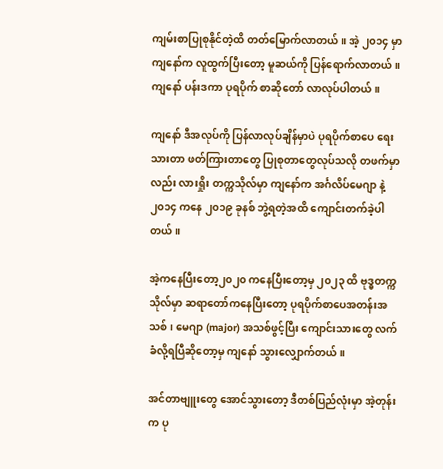ကျမ်းစာပြုစုနိုင်တဲ့ထိ တတ်မြောက်လာတယ်။ အဲ့ ၂၀၁၄ မှာ ကျနော်က လူထွက်ပြီးတော့ မူဆယ်ကို ပြန်ရောက်လာတယ်။ ကျနော် ပန်းဒကာ ပုရပိုက် စာဆိုတော် လာလုပ်ပါတယ်။

ကျနော် ဒီအလုပ်ကို ပြန်လာလုပ်ချိန်မှာပဲ ပုရပိုက်စာပေ ရေးသားတာ ဖတ်ကြားတာတွေ ပြုစုတာတွေလုပ်သလို တဖက်မှာလည်း လားရှိုး တက္ကသိုလ်မှာ ကျနော်က အင်္ဂလိပ်မေဂျာ နဲ့ ၂၀၁၄ ကနေ ၂၀၁၉ ခုနစ် ဘွဲ့ရတဲ့အထိ ကျောင်းတက်ခဲ့ပါတယ်။

အဲ့ကနေပြီးတော့၂၀၂၀ ကနေပြီးတော့မှ ၂၀၂၃ ထိ ဗုဒ္ဓတက္ကသိုလ်မှာ ဆရာတော်ကနေပြီးတော့ ပုရပိုက်စာပေအတန်းအသစ်၊ မေဂျာ (major) အသစ်ဖွင့်ပြီး ကျောင်းသားတွေ လက်ခံလို့ရပြီဆိုတော့မှ ကျနော် သွားလျှောက်တယ်။

အင်တာဗျူးတွေ အောင်သွားတော့ ဒီတစ်ပြည်လုံးမှာ အဲ့တုန်းက ပု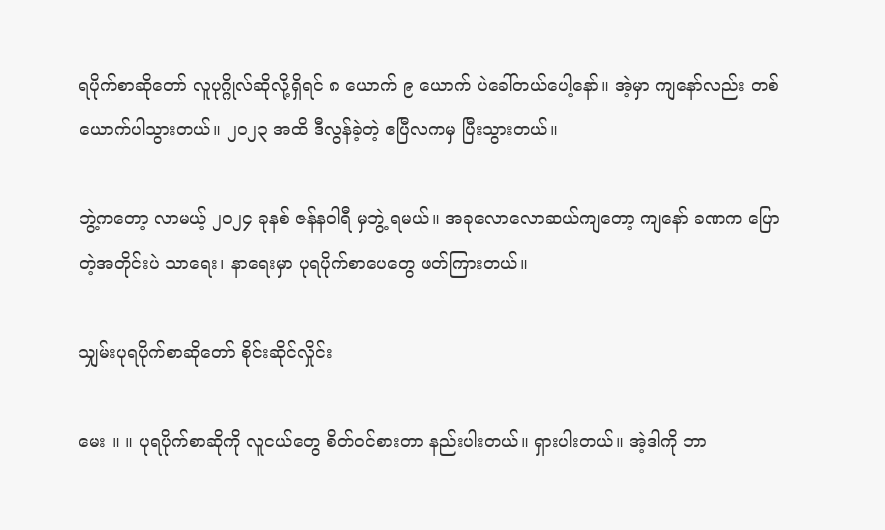ရပိုက်စာဆိုတော် လူပုဂ္ဂိုလ်ဆိုလို့ရှိရင် ၈ ယောက် ၉ ယောက် ပဲခေါ်တယ်ပေါ့နော်။ အဲ့မှာ ကျနော်လည်း တစ်ယောက်ပါသွားတယ်။ ၂၀၂၃ အထိ ဒီလွန်ခဲ့တဲ့ ဧပြီလကမှ ပြီးသွားတယ်။

ဘွဲ့ကတော့ လာမယ့် ၂၀၂၄ ခုနစ် ဇန်နဝါရီ မှဘွဲ့ ရမယ်။ အခုလောလောဆယ်ကျတော့ ကျနော် ခဏက ပြောတဲ့အတိုင်းပဲ သာရေး၊ နာရေးမှာ ပုရပိုက်စာပေတွေ ဖတ်ကြားတယ်။

သျှမ်းပုရပိုက်စာဆိုတော် စိုင်းဆိုင်လှိုင်း

မေး ။ ။ ပုရပိုက်စာဆိုကို လူငယ်တွေ စိတ်ဝင်စားတာ နည်းပါးတယ်။ ရှားပါးတယ်။ အဲ့ဒါကို ဘာ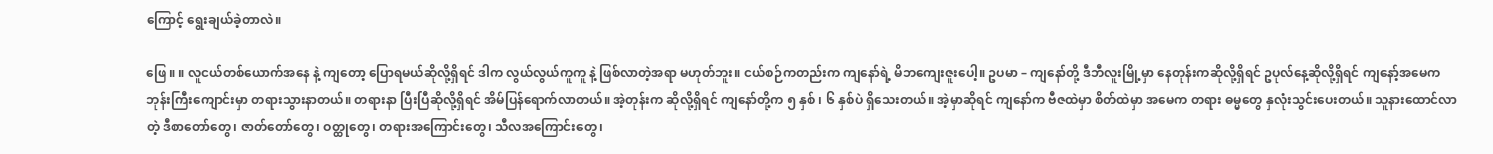ကြောင့် ရွေးချယ်ခဲ့တာလဲ။

ဖြေ ။ ။ လူငယ်တစ်ယောက်အနေ နဲ့ ကျတော့ ပြောရမယ်ဆိုလို့ရှိရင် ဒါက လွယ်လွယ်ကူကူ နဲ့ ဖြစ်လာတဲ့အရာ မဟုတ်ဘူး။ ငယ်စဉ်ကတည်းက ကျနော်ရဲ့ မိဘကျေးဇူးပေါ့။ ဥပမာ – ကျနော်တို့ ဒီဘီလူးမြို့မှာ နေတုန်းကဆိုလို့ရှိရင် ဥပုလ်နေ့ဆိုလို့ရှိရင် ကျနော့်အမေက ဘုန်းကြီးကျောင်းမှာ တရားသွားနာတယ်။ တရားနာ ပြီးပြီဆိုလို့ရှိရင် အိမ်ပြန်ရောက်လာတယ်။ အဲ့တုန်းက ဆိုလို့ရှိရင် ကျနော်တို့က ၅ နှစ် ၊ ၆ နှစ်ပဲ ရှိသေးတယ်။ အဲ့မှာဆိုရင် ကျနော်က ဗီဇထဲမှာ စိတ်ထဲမှာ အမေက တရား ဓမ္မတွေ နှလုံးသွင်းပေးတယ်။ သူနားထောင်လာတဲ့ ဒီစာတော်တွေ၊ ဇာတ်တော်တွေ၊ ဝတ္ထုတွေ၊ တရားအကြောင်းတွေ၊ သီလအကြောင်းတွေ၊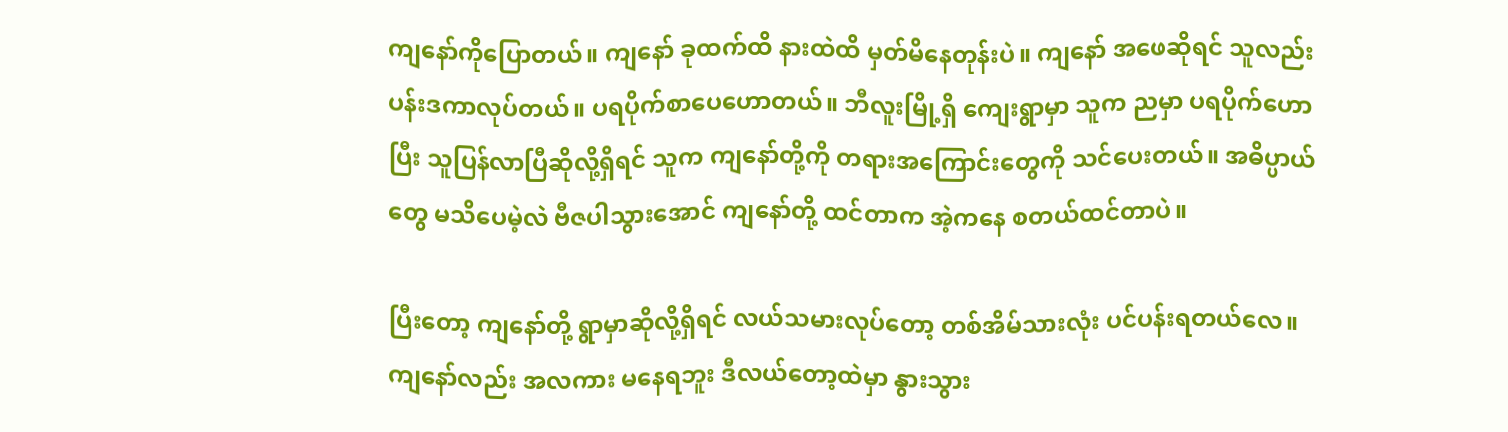ကျနော်ကိုပြောတယ်။ ကျနော် ခုထက်ထိ နားထဲထိ မှတ်မိနေတုန်းပဲ။ ကျနော် အဖေဆိုရင် သူလည်း ပန်းဒကာလုပ်တယ်။ ပရပိုက်စာပေဟောတယ်။ ဘီလူးမြို့ရှိ ကျေးရွာမှာ သူက ညမှာ ပရပိုက်ဟောပြီး သူပြန်လာပြီဆိုလို့ရှိရင် သူက ကျနော်တို့ကို တရားအကြောင်းတွေကို သင်ပေးတယ်။ အဓိပ္ပာယ်တွေ မသိပေမဲ့လဲ ဗီဇပါသွားအောင် ကျနော်တို့ ထင်တာက အဲ့ကနေ စတယ်ထင်တာပဲ။

ပြီးတော့ ကျနော်တို့ ရွာမှာဆိုလို့ရှိရင် လယ်သမားလုပ်တော့ တစ်အိမ်သားလုံး ပင်ပန်းရတယ်လေ။ ကျနော်လည်း အလကား မနေရဘူး ဒီလယ်တော့ထဲမှာ နွားသွား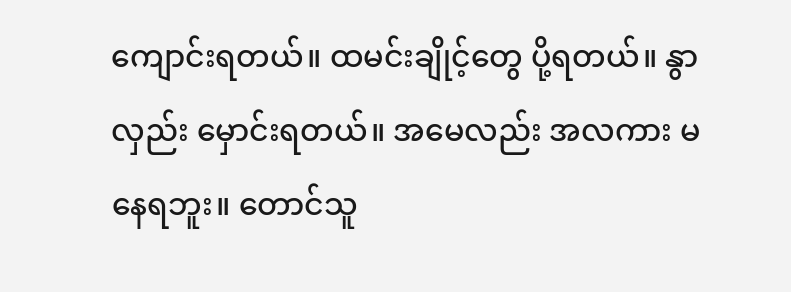ကျောင်းရတယ်။ ထမင်းချိုင့်တွေ ပို့ရတယ်။ နွာလှည်း မှောင်းရတယ်။ အမေလည်း အလကား မနေရဘူး။ တောင်သူ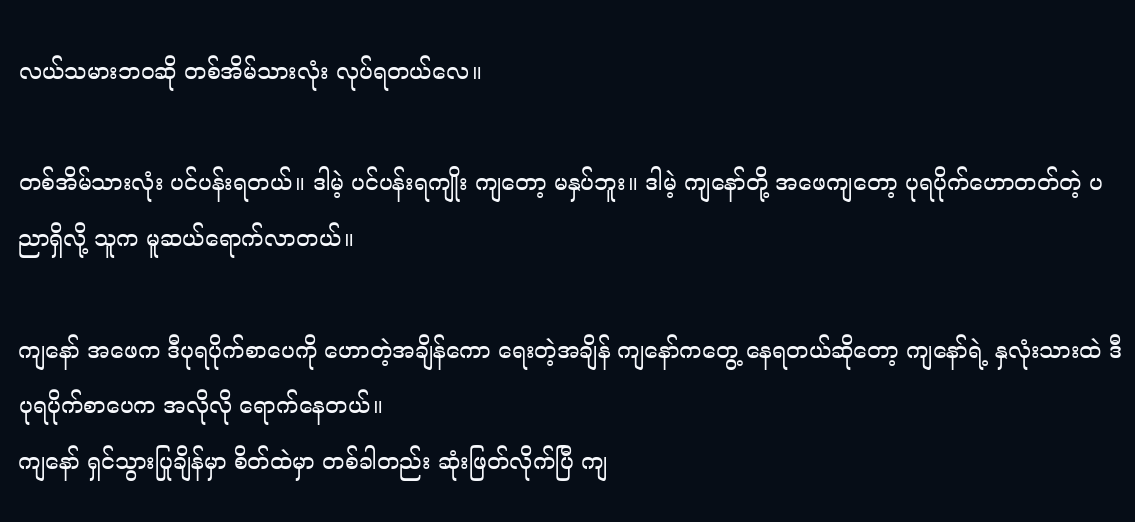လယ်သမားဘဝဆို တစ်အိမ်သားလုံး လုပ်ရတယ်လေ။

တစ်အိမ်သားလုံး ပင်ပန်းရတယ်။ ဒါမဲ့ ပင်ပန်းရကျိုး ကျတော့ မနှပ်ဘူး။ ဒါမဲ့ ကျနော်တို့ အဖေကျတော့ ပုရပိုက်ဟောတတ်တဲ့ ပညာရှိလို့ သူက မူဆယ်ရောက်လာတယ်။

ကျနော် အဖေက ဒီပုရပိုက်စာပေကို ဟောတဲ့အချိန်ကော ရေးတဲ့အချိန် ကျနော်ကတွေ့ နေရတယ်ဆိုတော့ ကျနော်ရဲ့ နှလုံးသားထဲ ဒီပုရပိုက်စာပေက အလိုလို ရောက်နေတယ်။
ကျနော် ရှင်သွားပြုချိန်မှာ စိတ်ထဲမှာ တစ်ခါတည်း ဆုံးဖြတ်လိုက်ပြီ ကျ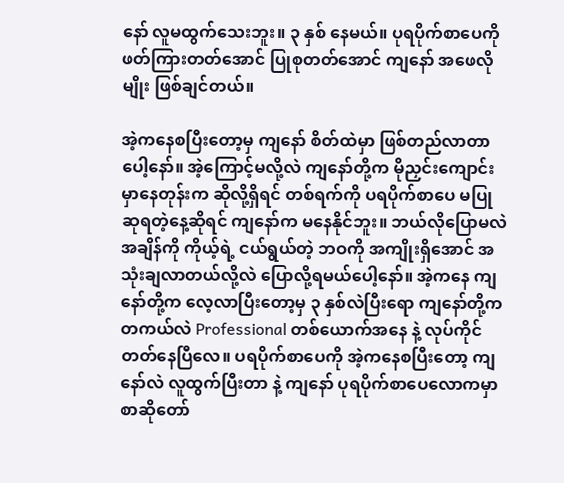နော် လူမထွက်သေးဘူး။ ၃ နှစ် နေမယ်။ ပုရပိုက်စာပေကို ဖတ်ကြားတတ်အောင် ပြုစုတတ်အောင် ကျနော် အဖေလိုမျိုး ဖြစ်ချင်တယ်။

အဲ့ကနေစပြီးတော့မှ ကျနော် စိတ်ထဲမှာ ဖြစ်တည်လာတာပေါ့နော်။ အဲ့ကြောင့်မလို့လဲ ကျနော်တို့က မိုညှင်းကျောင်းမှာနေတုန်းက ဆိုလို့ရှိရင် တစ်ရက်ကို ပရပိုက်စာပေ မပြုဆုရတဲ့နေ့ဆိုရင် ကျနော်က မနေနိုင်ဘူး။ ဘယ်လိုပြောမလဲ အချိန်ကို ကိုယ့်ရဲ့ ငယ်ရွယ်တဲ့ ဘဝကို အကျိုးရှိအောင် အသုံးချလာတယ်လို့လဲ ပြောလို့ရမယ်ပေါ့နော်။ အဲ့ကနေ ကျနော်တို့က လေ့လာပြီးတော့မှ ၃ နှစ်လဲပြီးရော ကျနော်တို့က တကယ်လဲ Professional တစ်ယောက်အနေ နဲ့ လုပ်ကိုင်တတ်နေပြီလေ။ ပရပိုက်စာပေကို အဲ့ကနေစပြီးတော့ ကျနော်လဲ လူထွက်ပြီးတာ နဲ့ ကျနော် ပုရပိုက်စာပေလောကမှာ စာဆိုတော်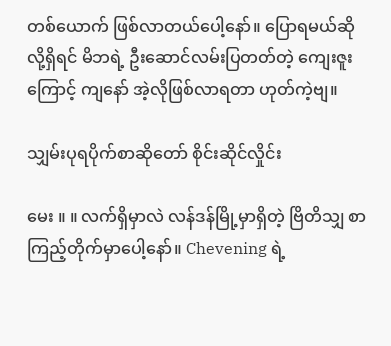တစ်ယောက် ဖြစ်လာတယ်ပေါ့နော်။ ပြောရမယ်ဆိုလို့ရှိရင် မိဘရဲ့ ဦးဆောင်လမ်းပြတတ်တဲ့ ကျေးဇူးကြောင့် ကျနော် အဲ့လိုဖြစ်လာရတာ ဟုတ်ကဲ့ဗျ။

သျှမ်းပုရပိုက်စာဆိုတော် စိုင်းဆိုင်လှိုင်း

မေး ။ ။ လက်ရှိမှာလဲ လန်ဒန်မြို့မှာရှိတဲ့ ဗြိတိသျှ စာကြည့်တိုက်မှာပေါ့နော်။ Chevening ရဲ့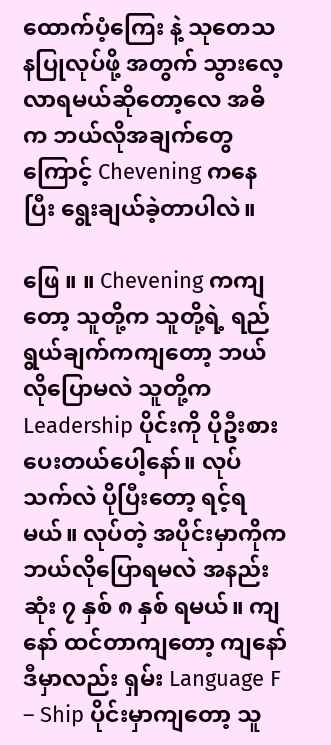ထောက်ပံ့ကြေး နဲ့ သုတေသနပြုလုပ်ဖို့ အတွက် သွားလေ့လာရမယ်ဆိုတော့လေ အဓိက ဘယ်လိုအချက်တွေကြောင့် Chevening ကနေပြီး ရွေးချယ်ခဲ့တာပါလဲ။

ဖြေ ။ ။ Chevening ကကျတော့ သူတို့က သူတို့ရဲ့ ရည်ရွယ်ချက်ကကျတော့ ဘယ်လိုပြောမလဲ သူတို့က Leadership ပိုင်းကို ပိုဦးစားပေးတယ်ပေါ့နော်။ လုပ်သက်လဲ ပိုပြီးတော့ ရင့်ရမယ်။ လုပ်တဲ့ အပိုင်းမှာကိုက ဘယ်လိုပြောရမလဲ အနည်းဆုံး ၇ နှစ် ၈ နှစ် ရမယ်။ ကျနော် ထင်တာကျတော့ ကျနော် ဒီမှာလည်း ရှမ်း Language F – Ship ပိုင်းမှာကျတော့ သူ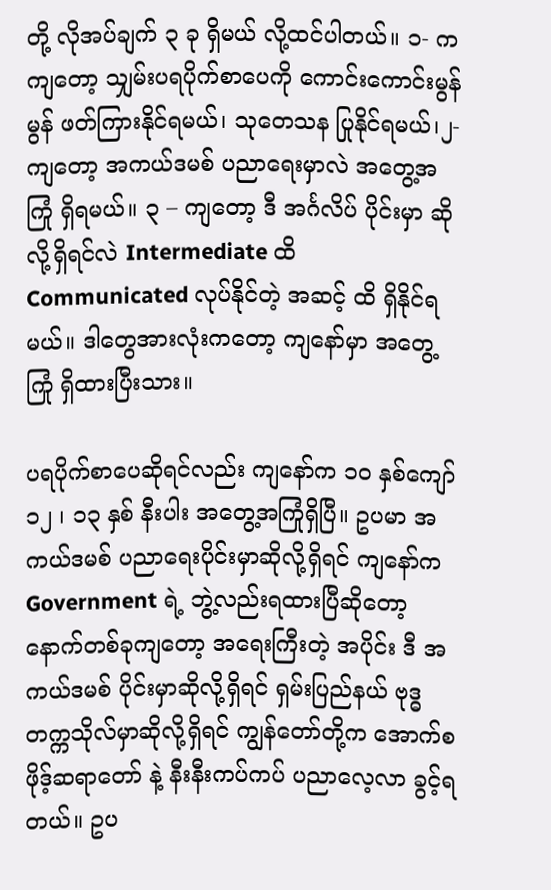တို့ လိုအပ်ချက် ၃ ခု ရှိမယ် လို့ထင်ပါတယ်။ ၁- ကကျတော့ သျှမ်းပရပိုက်စာပေကို ကောင်းကောင်းမွန်မွန် ဖတ်ကြားနိုင်ရမယ်၊ သုတေသန ပြုနိုင်ရမယ်၊၂- ကျတော့ အကယ်ဒမစ် ပညာရေးမှာလဲ အတွေ့အကြုံ ရှိရမယ်။ ၃ – ကျတော့ ဒီ အင်္ဂလိပ် ပိုင်းမှာ ဆိုလို့ရှိရင်လဲ Intermediate ထိ Communicated လုပ်နိုင်တဲ့ အဆင့် ထိ ရှိနိုင်ရမယ်။ ဒါတွေအားလုံးကတော့ ကျနော်မှာ အတွေ့ကြုံ ရှိထားပြီးသား။

ပရပိုက်စာပေဆိုရင်လည်း ကျနော်က ၁၀ နှစ်ကျော် ၁၂ ၊ ၁၃ နှစ် နီးပါး အတွေ့အကြုံရှိပြီ။ ဥပမာ အကယ်ဒမစ် ပညာရေးပိုင်းမှာဆိုလို့ရှိရင် ကျနော်က Government ရဲ့ ဘွဲ့လည်းရထားပြီဆိုတော့ နောက်တစ်ခုကျတော့ အရေးကြီးတဲ့ အပိုင်း ဒီ အကယ်ဒမစ် ပိုင်းမှာဆိုလို့ရှိရင် ရှမ်းပြည်နယ် ဗုဒ္ဓတက္ကသိုလ်မှာဆိုလို့ရှိရင် ကျွန်တော်တို့က အောက်စဖိုဒ့်ဆရာတော် နဲ့ နီးနီးကပ်ကပ် ပညာလေ့လာ ခွင့်ရတယ်။ ဥပ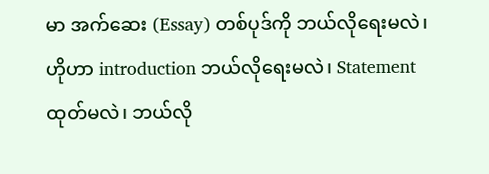မာ အက်ဆေး (Essay) တစ်ပုဒ်ကို ဘယ်လိုရေးမလဲ၊ ဟိုဟာ introduction ဘယ်လိုရေးမလဲ၊ Statement ထုတ်မလဲ၊ ဘယ်လို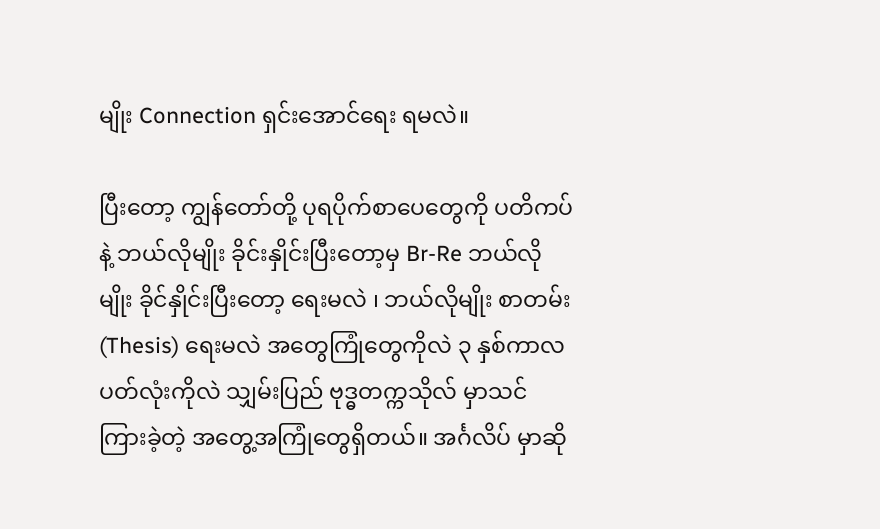မျိုး Connection ရှင်းအောင်ရေး ရမလဲ။

ပြီးတော့ ကျွန်တော်တို့ ပုရပိုက်စာပေတွေကို ပတိကပ် နဲ့ ဘယ်လိုမျိုး ခိုင်းနှိုင်းပြီးတော့မှ Br-Re ဘယ်လိုမျိုး ခိုင်နှိုင်းပြီးတော့ ရေးမလဲ ၊ ဘယ်လိုမျိုး စာတမ်း (Thesis) ရေးမလဲ အတွေကြုံတွေကိုလဲ ၃ နှစ်ကာလ ပတ်လုံးကိုလဲ သျှမ်းပြည် ဗုဒ္ဓတက္ကသိုလ် မှာသင်ကြားခဲ့တဲ့ အတွေ့အကြုံတွေရှိတယ်။ အင်္ဂလိပ် မှာဆို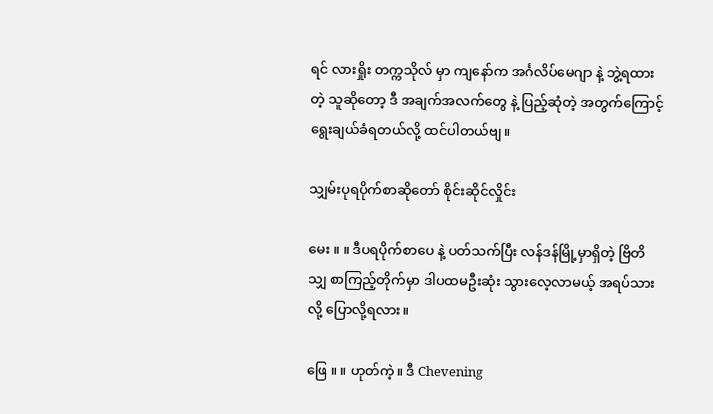ရင် လားရှိုး တက္ကသိုလ် မှာ ကျနော်က အင်္ဂလိပ်မေဂျာ နဲ့ ဘွဲ့ရထားတဲ့ သူဆိုတော့ ဒီ အချက်အလက်တွေ နဲ့ ပြည့်ဆုံတဲ့ အတွက်ကြောင့် ရွေးချယ်ခံရတယ်လို့ ထင်ပါတယ်ဗျ။

သျှမ်းပုရပိုက်စာဆိုတော် စိုင်းဆိုင်လှိုင်း

မေး ။ ။ ဒီပရပိုက်စာပေ နဲ့ ပတ်သက်ပြီး လန်ဒန်မြို့မှာရှိတဲ့ ဗြိတိသျှ စာကြည့်တိုက်မှာ ဒါပထမဦးဆုံး သွားလေ့လာမယ့် အရပ်သားလို့ ပြောလို့ရလား။

ဖြေ ။ ။ ဟုတ်ကဲ့။ ဒီ Chevening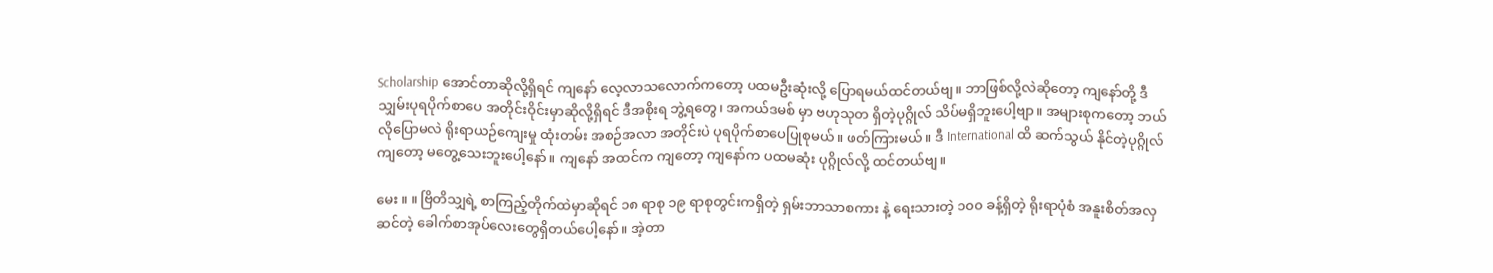Scholarship အောင်တာဆိုလို့ရှိရင် ကျနော် လေ့လာသလောက်ကတော့ ပထမဦးဆုံးလို့ ပြောရမယ်ထင်တယ်ဗျ။ ဘာဖြစ်လို့လဲဆိုတော့ ကျနော်တို့ ဒီ သျှမ်းပုရပိုက်စာပေ အတိုင်းဝိုင်းမှာဆိုလို့ရှိရင် ဒီအစိုးရ ဘွဲ့ရတွေ၊ အကယ်ဒမစ် မှာ ဗဟုသုတ ရှိတဲ့ပုဂ္ဂိုလ် သိပ်မရှိဘူးပေါ့ဗျာ။ အများစုကတော့ ဘယ်လိုပြောမလဲ ရိုးရာယဉ်ကျေးမှု ထုံးတမ်း အစဉ်အလာ အတိုင်းပဲ ပုရပိုက်စာပေပြုစုမယ်။ ဖတ်ကြားမယ်။ ဒီ International ထိ ဆက်သွယ် နိုင်တဲ့ပုဂ္ဂိုလ် ကျတော့ မတွေ့သေးဘူးပေါ့နော်။ ကျနော် အထင်က ကျတော့ ကျနော်က ပထမဆုံး ပုဂ္ဂိုလ်လို့ ထင်တယ်ဗျ။

မေး ။ ။ ဗြိတိသျှရဲ့ စာကြည့်တိုက်ထဲမှာဆိုရင် ၁၈ ရာစု ၁၉ ရာစုတွင်းကရှိတဲ့ ရှမ်းဘာသာစကား နဲ့ ရေးသားတဲ့ ၁၀၀ ခန့်ရှိတဲ့ ရိုးရာပုံစံ အနူးစိတ်အလှဆင်တဲ့ ခေါက်စာအုပ်လေးတွေရှိတယ်ပေါ့နော်။ အဲ့တာ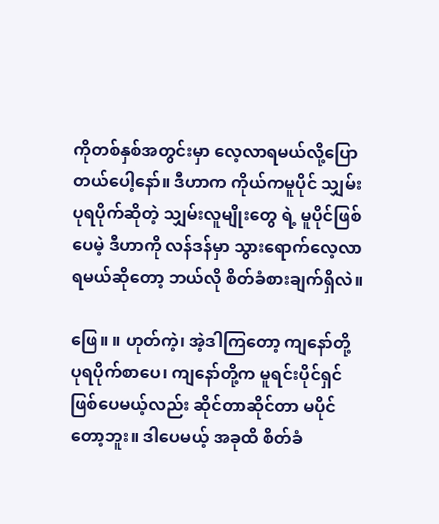ကိုတစ်နှစ်အတွင်းမှာ လေ့လာရမယ်လို့ပြောတယ်ပေါ့နော်။ ဒီဟာက ကိုယ်ကမူပိုင် သျှမ်းပုရပိုက်ဆိုတဲ့ သျှမ်းလူမျိုးတွေ ရဲ့ မူပိုင်ဖြစ်ပေမဲ့ ဒီဟာကို လန်ဒန်မှာ သွားရောက်လေ့လာရမယ်ဆိုတော့ ဘယ်လို စိတ်ခံစားချက်ရှိလဲ။

ဖြေ။ ။ ဟုတ်ကဲ့၊ အဲ့ဒါကြတော့ ကျနော်တို့ ပုရပိုက်စာပေ၊ ကျနော်တို့က မူရင်းပိုင်ရှင် ဖြစ်ပေမယ့်လည်း ဆိုင်တာဆိုင်တာ မပိုင်တော့ဘူး။ ဒါပေမယ့် အခုထိ စိတ်ခံ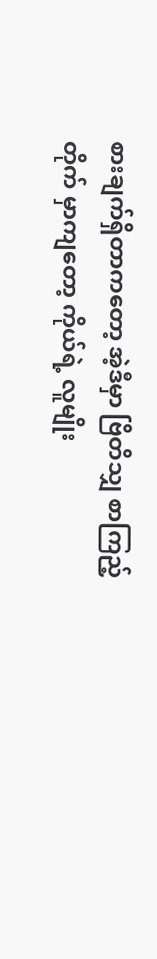စားချက်ရှိတာကတော့ အဲ့ဒီမှာ ဗြိတိသျှ စာကြည့်တိုက် မှာကျတော့ ကိုယ်ရဲ့ လူမျိုး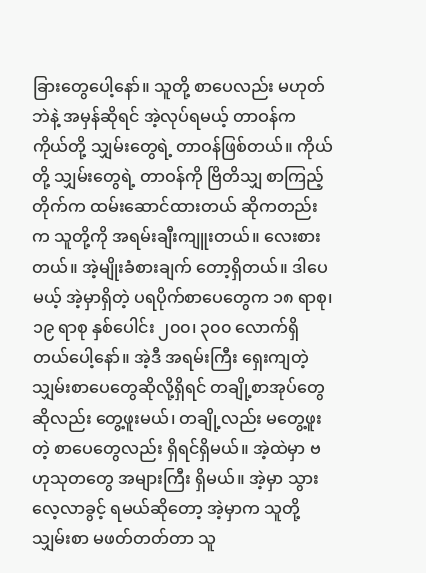ခြားတွေပေါ့နော်။ သူတို့ စာပေလည်း မဟုတ်ဘဲနဲ့ အမှန်ဆိုရင် အဲ့လုပ်ရမယ့် တာဝန်က ကိုယ်တို့ သျှမ်းတွေရဲ့ တာဝန်ဖြစ်တယ်။ ကိုယ်တို့ သျှမ်းတွေရဲ့ တာဝန်ကို ဗြိတိသျှ စာကြည့်တိုက်က ထမ်းဆောင်ထားတယ် ဆိုကတည်းက သူတို့ကို အရမ်းချီးကျူးတယ်။ လေးစားတယ်။ အဲ့မျိုးခံစားချက် တော့ရှိတယ်။ ဒါပေမယ့် အဲ့မှာရှိတဲ့ ပရပိုက်စာပေတွေက ၁၈ ရာစု၊ ၁၉ ရာစု နှစ်ပေါင်း ၂၀၀၊ ၃၀၀ လောက်ရှိတယ်ပေါ့နော်။ အဲ့ဒီ အရမ်းကြီး ရှေးကျတဲ့ သျှမ်းစာပေတွေဆိုလို့ရှိရင် တချို့စာအုပ်တွေဆိုလည်း တွေ့ဖူးမယ်၊ တချို့လည်း မတွေ့ဖူးတဲ့ စာပေတွေလည်း ရှိရင်ရှိမယ်။ အဲ့ထဲမှာ ဗဟုသုတတွေ အများကြီး ရှိမယ်။ အဲ့မှာ သွားလေ့လာခွင့် ရမယ်ဆိုတော့ အဲ့မှာက သူတို့ သျှမ်းစာ မဖတ်တတ်တာ သူ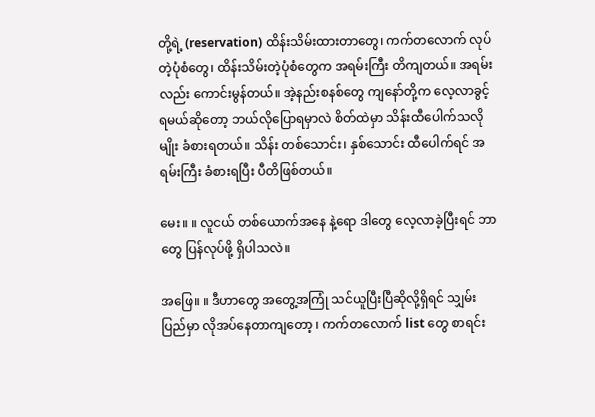တို့ရဲ့ (reservation) ထိန်းသိမ်းထားတာတွေ၊ ကက်တလောက် လုပ်တဲ့ပုံစံတွေ၊ ထိန်းသိမ်းတဲ့ပုံစံတွေက အရမ်းကြီး တိကျတယ်။ အရမ်းလည်း ကောင်းမွန်တယ်။ အဲ့နည်းစနစ်တွေ ကျနော်တို့က လေ့လာခွင့်ရမယ်ဆိုတော့ ဘယ်လိုပြောရမှာလဲ စိတ်ထဲမှာ သိန်းထီပေါက်သလိုမျိုး ခံစားရတယ်။ သိန်း တစ်သောင်း၊ နှစ်သောင်း ထီပေါက်ရင် အရမ်းကြီး ခံစားရပြီး ပီတိဖြစ်တယ်။

မေး။ ။ လူငယ် တစ်ယောက်အနေ နဲ့ရော ဒါတွေ လေ့လာခဲ့ပြီးရင် ဘာတွေ ပြန်လုပ်ဖို့ ရှိပါသလဲ။

အဖြေ။ ။ ဒီဟာတွေ အတွေ့အကြုံ သင်ယူပြီးပြီဆိုလို့ရှိရင် သျှမ်းပြည်မှာ လိုအပ်နေတာကျတော့ ၊ ကက်တလောက် list တွေ စာရင်း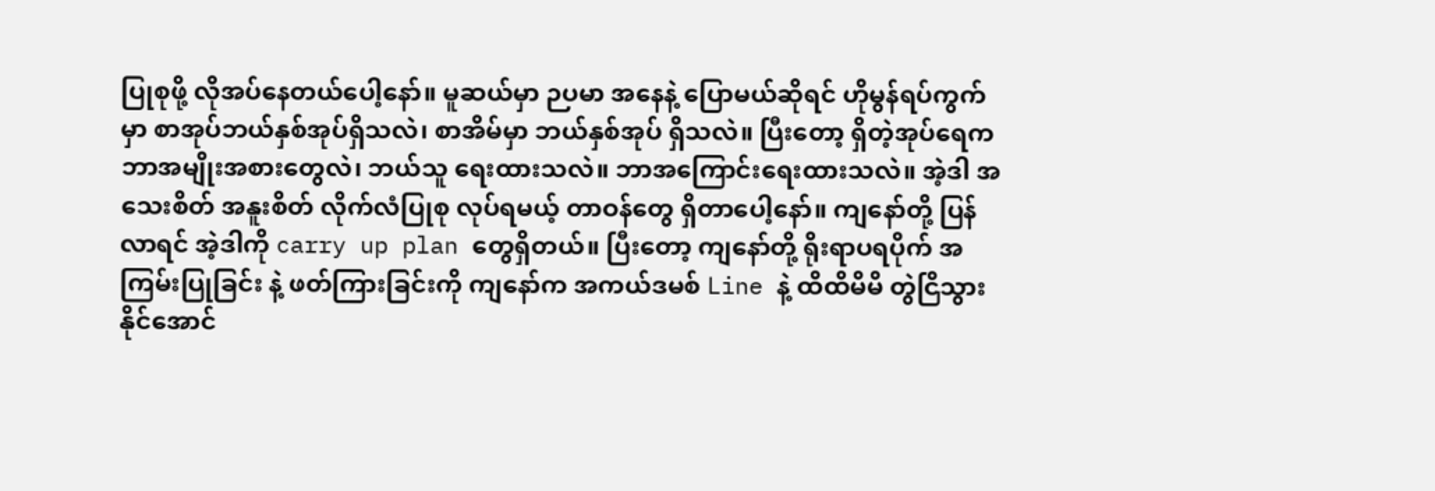ပြုစုဖို့ လိုအပ်နေတယ်ပေါ့နော်။ မူဆယ်မှာ ဉပမာ အနေနဲ့ ပြောမယ်ဆိုရင် ဟိုမွန်ရပ်ကွက်မှာ စာအုပ်ဘယ်နှစ်အုပ်ရှိသလဲ၊ စာအိမ်မှာ ဘယ်နှစ်အုပ် ရှိသလဲ။ ပြီးတော့ ရှိတဲ့အုပ်ရေက ဘာအမျိုးအစားတွေလဲ၊ ဘယ်သူ ရေးထားသလဲ။ ဘာအကြောင်းရေးထားသလဲ။ အဲ့ဒါ အသေးစိတ် အနူးစိတ် လိုက်လံပြုစု လုပ်ရမယ့် တာဝန်တွေ ရှိတာပေါ့နော်။ ကျနော်တို့ ပြန်လာရင် အဲ့ဒါကို carry up plan တွေရှိတယ်။ ပြီးတော့ ကျနော်တို့ ရိုးရာပရပိုက် အကြမ်းပြုခြင်း နဲ့ ဖတ်ကြားခြင်းကို ကျနော်က အကယ်ဒမစ် Line နဲ့ ထိထိမိမိ တွဲငြိသွားနိုင်အောင်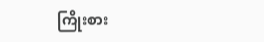ကြိုးစား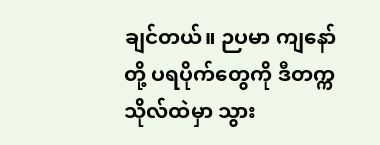ချင်တယ်။ ဉပမာ ကျနော်တို့ ပရပိုက်တွေကို ဒီတက္ကသိုလ်ထဲမှာ သွား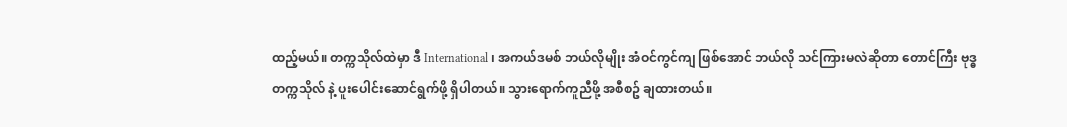ထည့်မယ်။ တက္ကသိုလ်ထဲမှာ ဒီ International ၊ အကယ်ဒမစ် ဘယ်လိုမျိုး အံဝင်ကွင်ကျ ဖြစ်အောင် ဘယ်လို သင်ကြားမလဲဆိုတာ တောင်ကြီး ဗုဒ္ဓတက္ကသိုလ် နဲ့ ပူးပေါင်းဆောင်ရွက်ဖို့ ရှိပါတယ်။ သွားရောက်ကူညီဖို့ အစီစဥ် ချထားတယ်။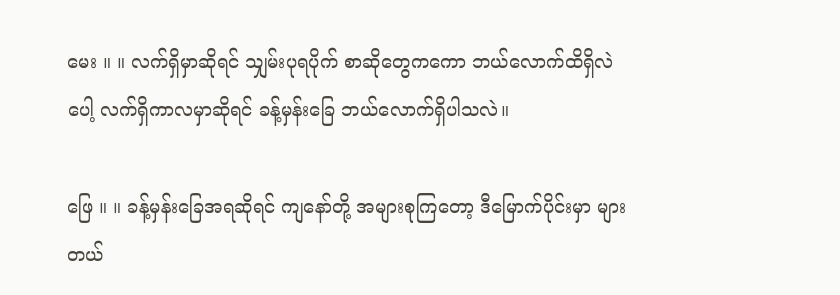မေး ။ ။ လက်ရှိမှာဆိုရင် သျှမ်းပုရပိုက် စာဆိုတွေကကော ဘယ်လောက်ထိရှိလဲပေါ့ လက်ရှိကာလမှာဆိုရင် ခန့်မှန်းခြေ ဘယ်လောက်ရှိပါသလဲ။

ဖြေ ။ ။ ခန့်မှန်းခြေအရဆိုရင် ကျနော်တို့ အများစုကြတော့ ဒီမြောက်ပိုင်းမှာ များတယ်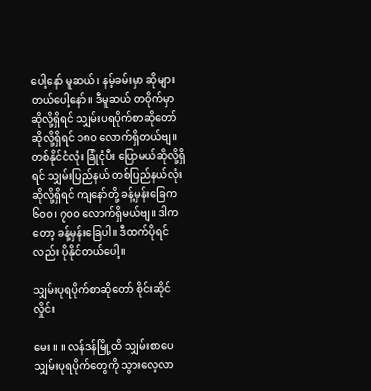ပေါ့နော် မူဆယ်၊ နမ့်ခမ်းမှာ ဆိုများတယ်ပေါ့နော်။ ဒီမူဆယ် တဝိုက်မှာဆိုလို့ရှိရင် သျှမ်းပရပိုက်စာဆိုတော်ဆိုလို့ရှိရင် ၁၈၀ လောက်ရှိတယ်ဗျ။ တစ်နိုင်ငံလုံး ခြုံငုံပီး ပြောမယ်ဆိုလို့ရှိရင် သျှမ်းပြည်နယ် တစ်ပြည်နယ်လုံးဆိုလို့ရှိရင် ကျနော်တို့ ခန့်မှန်းခြေက ၆၀၀၊ ၇၀၀ လောက်ရှိမယ်ဗျ။ ဒါကတော့ ခန့်မှန်းခြေပါ။ ဒီထက်ပိုရင်လည်း ပိုနိုင်တယ်ပေါ့။

သျှမ်းပုရပိုက်စာဆိုတော် စိုင်းဆိုင်လှိုင်း

မေး ။ ။ လန်ဒန်မြို့ထိ သျှမ်းစာပေ သျှမ်းပုရပိုက်တွေကို သွားလေ့လာ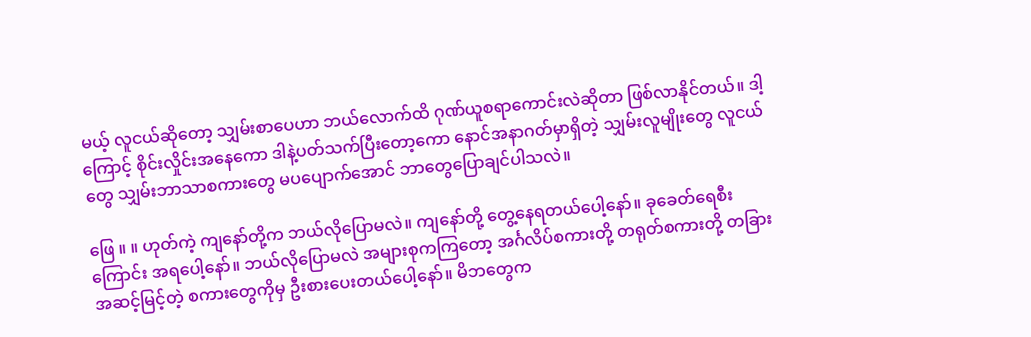မယ့် လူငယ်ဆိုတော့ သျှမ်းစာပေဟာ ဘယ်လောက်ထိ ဂုဏ်ယူစရာကောင်းလဲဆိုတာ ဖြစ်လာနိုင်တယ်။ ဒါ့ကြောင့် စိုင်းလှိုင်းအနေကော ဒါနဲ့ပတ်သက်ပြီးတော့ကော နောင်အနာဂတ်မှာရှိတဲ့ သျှမ်းလူမျိုးတွေ လူငယ်တွေ သျှမ်းဘာသာစကားတွေ မပပျောက်အောင် ဘာတွေပြောချင်ပါသလဲ။

ဖြေ ။ ။ ဟုတ်ကဲ့ ကျနော်တို့က ဘယ်လိုပြောမလဲ။ ကျနော်တို့ တွေ့နေရတယ်ပေါ့နော်။ ခုခေတ်ရေစီးကြောင်း အရပေါ့နော်။ ဘယ်လိုပြောမလဲ အများစုကကြတော့ အင်္ဂလိပ်စကားတို့ တရုတ်စကားတို့ တခြားအဆင့်မြင့်တဲ့ စကားတွေကိုမှ ဦးစားပေးတယ်ပေါ့နော်။ မိဘတွေက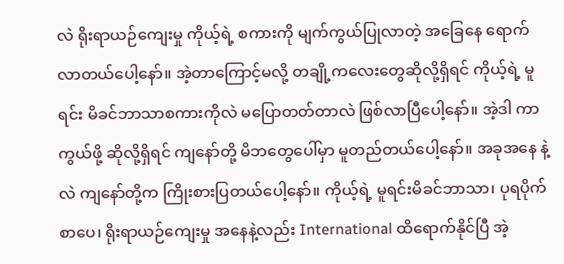လဲ ရိုးရာယဉ်ကျေးမှု ကိုယ့်ရဲ့ စကားကို မျက်ကွယ်ပြုလာတဲ့ အခြေနေ ရောက်လာတယ်ပေါ့နော်။ အဲ့တာကြောင့်မလို့ တချို့ကလေးတွေဆိုလို့ရှိရင် ကိုယ့်ရဲ့ မူရင်း မိခင်ဘာသာစကားကိုလဲ မပြောတတ်တာလဲ ဖြစ်လာပြီပေါ့နော်။ အဲ့ဒါ ကာကွယ်ဖို့ ဆိုလို့ရှိရင် ကျနော်တို့ မိဘတွေပေါ်မှာ မူတည်တယ်ပေါ့နော်။ အခုအနေ နဲ့လဲ ကျနော်တို့က ကြိုးစားပြတယ်ပေါ့နော်။ ကိုယ့်ရဲ့ မူရင်းမိခင်ဘာသာ၊ ပုရပိုက်စာပေ၊ ရိုးရာယဉ်ကျေးမှု အနေနဲ့လည်း International ထိရောက်နိုင်ပြီ အဲ့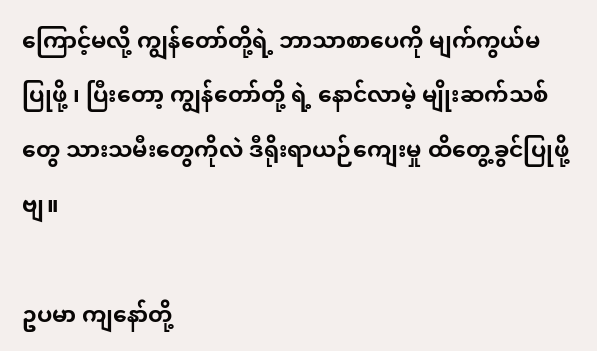ကြောင့်မလို့ ကျွန်တော်တို့ရဲ့ ဘာသာစာပေကို မျက်ကွယ်မပြုဖို့ ၊ ပြီးတော့ ကျွန်တော်တို့ ရဲ့ နောင်လာမဲ့ မျိုးဆက်သစ်တွေ သားသမီးတွေကိုလဲ ဒီရိုးရာယဉ်ကျေးမှု ထိတွေ့ခွင်ပြုဖို့ဗျ။

ဥပမာ ကျနော်တို့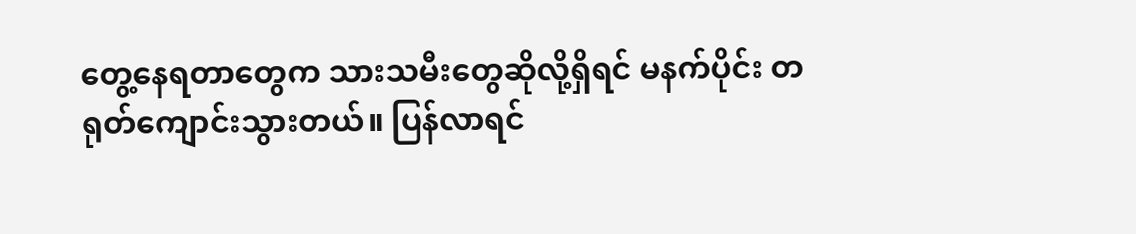တွေ့နေရတာတွေက သားသမီးတွေဆိုလို့ရှိရင် မနက်ပိုင်း တရုတ်ကျောင်းသွားတယ်။ ပြန်လာရင်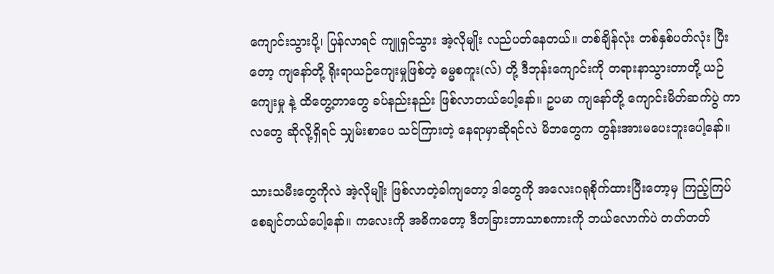ကျောင်းသွားပို့၊ ပြန်လာရင် ကျူရှင်သွား အဲ့လိုမျိုး လည်ပတ်နေတယ်။ တစ်ချိန်လုံး တစ်နှစ်ပတ်လုံး ပြီးတော့ ကျနော်တို့ ရိုးရာယဉ်ကျေးမှုဖြစ်တဲ့ ဓမ္မစကူး(လ်) တို့ ဒီဘုန်းကျောင်းကို တရားနာသွားတာတို့ ယဉ်ကျေးမှု နဲ့ ထိတွေ့တာတွေ ခပ်နည်းနည်း ဖြစ်လာတယ်ပေါ့နော်။ ဥပမာ ကျနော်တို့ ကျောင်းမိတ်ဆက်ပွဲ ကာလတွေ ဆိုလို့ရှိရင် သျှမ်းစာပေ သင်ကြားတဲ့ နေရာမှာဆိုရင်လဲ မိဘတွေက တွန်းအားမပေးဘူးပေါ့နော်။

သားသမီးတွေကိုလဲ အဲ့လိုမျိုး ဖြစ်လာတဲ့ခါကျတော့ ဒါတွေကို အလေးဂရုစိုက်ထားပြီးတော့မှ ကြည့်ကြပ် စေချင်တယ်ပေါ့နော်။ ကလေးကို အဓိကတော့ ဒီတခြားဘာသာစကားကို ဘယ်လောက်ပဲ တတ်တတ်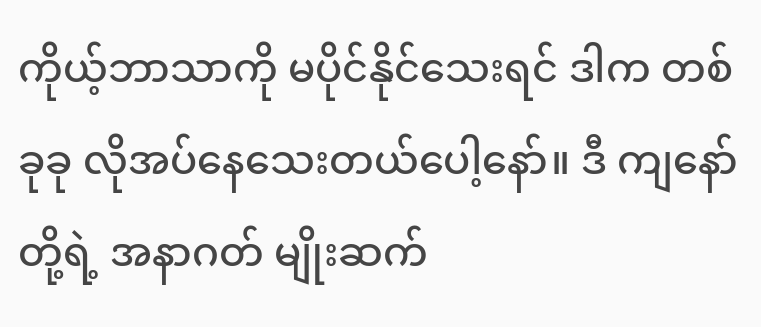ကိုယ့်ဘာသာကို မပိုင်နိုင်သေးရင် ဒါက တစ်ခုခု လိုအပ်နေသေးတယ်ပေါ့နော်။ ဒီ ကျနော်တို့ရဲ့ အနာဂတ် မျိုးဆက်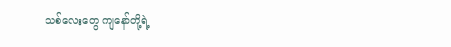သစ်လေးတွေ ကျနော်တို့ရဲ့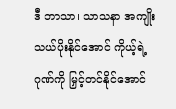ဒီ ဘာသာ၊ သာသနာ အကျိုးသယ်ပိုးနိုင်အောင် ကိုယ့်ရဲ့ ဂုဏ်ကို မြှင့်တင်နိုင်အောင်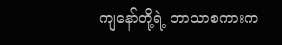ကျနော်တို့ရဲ့ ဘာသာစကားက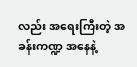လည်း အရေးကြီးတဲ့ အခန်းကဏ္ဍ အနေနဲ့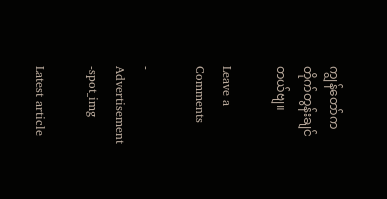ကျွန်တော်က တိုက်တွန်းချင်တယ်ဗျ။

Leave a Comments

- Advertisement -spot_img

Latest article